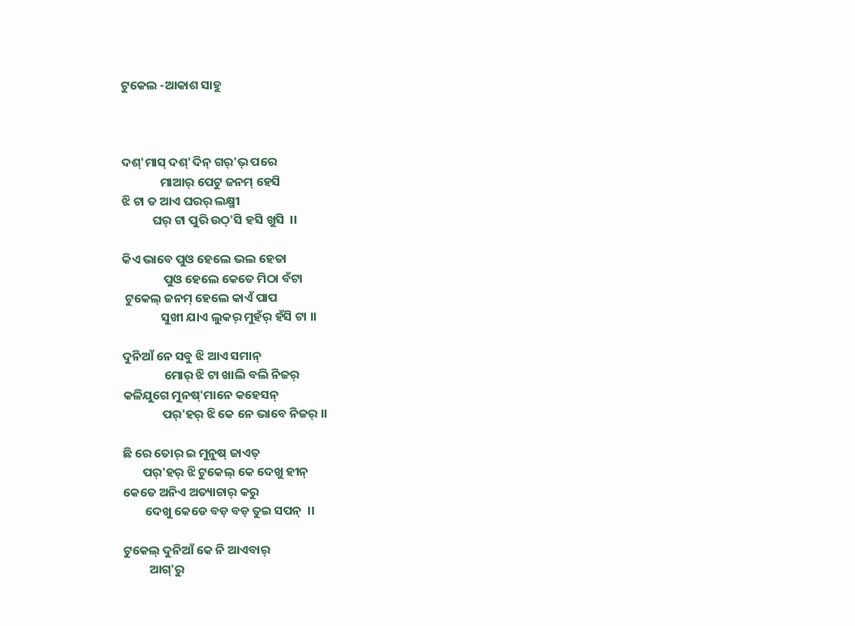ଟୁକେଲ -ଆକାଶ ସାହୁ



ଦଶ୍'ମାସ୍ ଦଶ୍'ଦିନ୍ ଗର୍'ଭ୍ ପରେ
              ମାଆର୍ ପେଟୁ ଜନମ୍ ହେସି
ଝି ଟା ତ ଆଏ ଘରର୍ ଲକ୍ଷ୍ମୀ
           ଘର୍ ଟା ପୁରି ଉଠ୍'ସି ହସି ଖୁସି  ।।

କିଏ ଭାବେ ପୁଓ ହେଲେ ଭଲ ହେତା
               ପୁଓ ହେଲେ କେତେ ମିଠା ବଁଟା
 ଟୁକେଲ୍ ଜନମ୍ ହେଲେ କାଏଁ ପାପ
              ସୁଖୀ ଯାଏ ଲୁକର୍ ମୁହଁର୍ ହଁସି ଟା ।।

ଦୁନିଆଁ ନେ ସବୁ ଝି ଆଏ ସମାନ୍
               ମୋର୍ ଝି ଟା ଖାଲି ବଲି ନିଜର୍
କଳିଯୁଗେ ମୁନଷ୍'ମାନେ କହେସନ୍
              ପର୍'ହର୍ ଝି କେ ନେ ଭାବେ ନିଜର୍ ।।

ଛି ରେ ତୋର୍ ଇ ମୁନୁଷ୍ ଜାଏତ୍
       ପର୍'ହର୍ ଝି ଟୁକେଲ୍ କେ ଦେଖୁ ହୀନ୍
କେତେ ଅନିଏ ଅତ୍ୟାଚାର୍ କରୁ
        ଦେଖୁ କେଡେ ବଡ଼ ବଡ଼ ତୁଇ ସପନ୍  ।।

ଟୁକେଲ୍ ଦୁନିଆଁ କେ ନି ଆଏବାର୍
         ଆଗ୍'ରୁ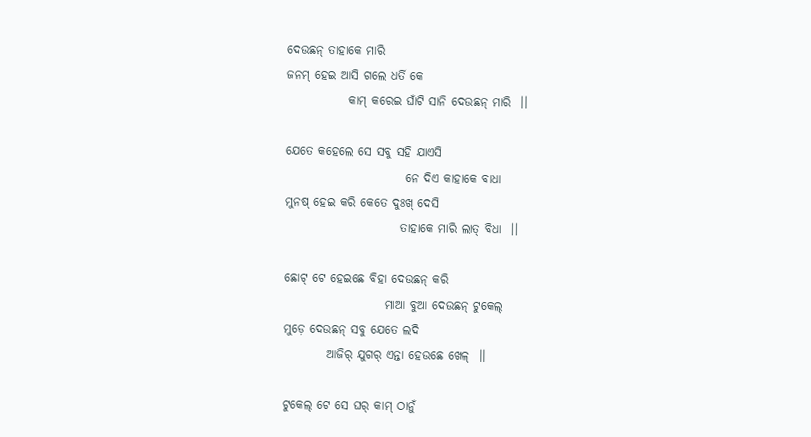ଦେଉଛନ୍ ତାହାକେ ମାରି
ଜନମ୍ ହେଇ ଆସି ଗଲେ ଧର୍ତି କେ
             କାମ୍ କରେଇ ଘାଁଟି ସାନି ଦେଉଛନ୍ ମାରି  ।।

ଯେତେ କହେଲେ ସେ ସବୁ ସହି ଯାଏସି
                         ନେ ଦିଏ କାହାକେ ବାଧା
ମୁନଷ୍ ହେଇ କରି କେତେ ଦୁଃଖ୍ ଦେସି
                        ତାହାକେ ମାରି ଲାତ୍ ବିଧା  ।।

ଛୋଟ୍ ଟେ ହେଇଛେ ବିହା ଦେଉଛନ୍ କରି
                     ମାଆ ବୁଆ ଦେଉଛନ୍ ଟୁକେଲ୍
ମୁଡ଼େ ଦେଉଛନ୍ ସବୁ ଯେତେ ଲଦି
         ଆଜିର୍ ଯୁଗର୍ ଏନ୍ତା ହେଉଛେ ଖେଳ୍  ।।

ଟୁକେଲ୍ ଟେ ସେ ଘର୍ କାମ୍ ଠାନୁଁ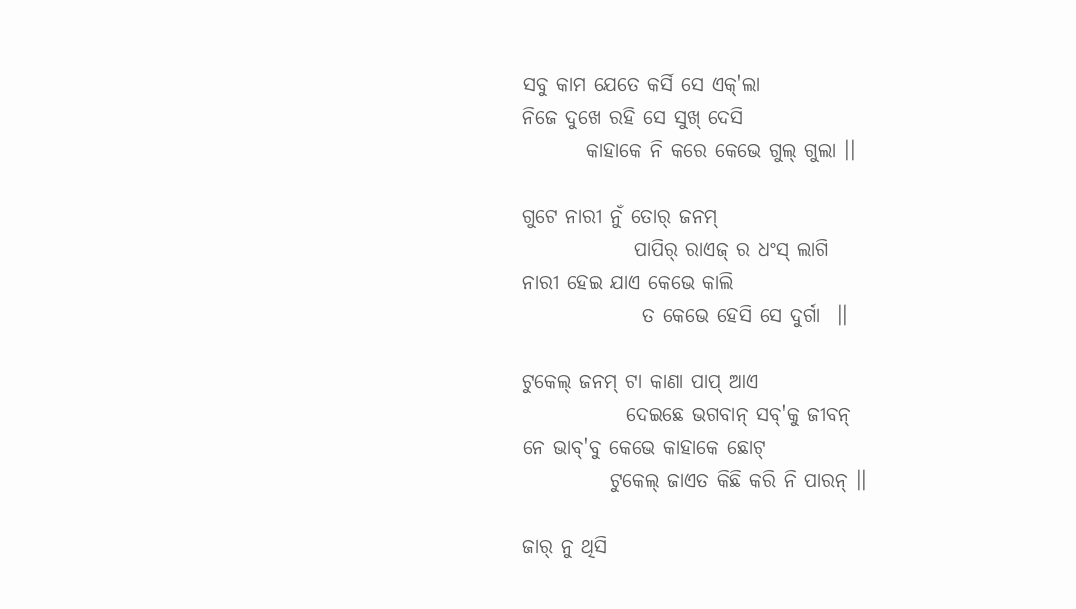ସବୁ କାମ ଯେତେ କର୍ସି ସେ ଏକ୍'ଲା
ନିଜେ ଦୁଖେ ରହି ସେ ସୁଖ୍ ଦେସି
        କାହାକେ ନି କରେ କେଭେ ଗୁଲ୍ ଗୁଲା ।।

ଗୁଟେ ନାରୀ ନୁଁ ତୋର୍ ଜନମ୍
              ପାପିର୍ ରାଏଜ୍ ର ଧଂସ୍ ଲାଗି
ନାରୀ ହେଇ ଯାଏ କେଭେ କାଲି
               ତ କେଭେ ହେସି ସେ ଦୁର୍ଗା  ।।

ଟୁକେଲ୍ ଜନମ୍ ଟା କାଣା ପାପ୍ ଆଏ
             ଦେଇଛେ ଭଗବାନ୍ ସବ୍'କୁ ଜୀବନ୍
ନେ ଭାବ୍'ବୁ କେଭେ କାହାକେ ଛୋଟ୍
           ଟୁକେଲ୍ ଜାଏତ କିଛି କରି ନି ପାରନ୍ ।।

ଜାର୍ ନୁ ଥିସି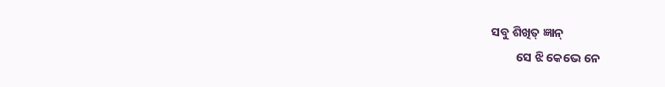ସବୁ ଶିଖିତ୍ ଜ୍ଞାନ୍
         ସେ ଝି କେଭେ ନେ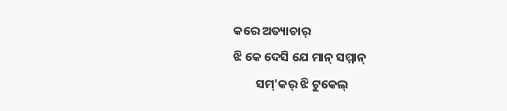କରେ ଅତ୍ୟାଚାର୍
ଝି କେ ଦେସି ଯେ ମାନ୍ ସମ୍ମାନ୍
        ସମ୍'କର୍ ଝି ଟୁକେଲ୍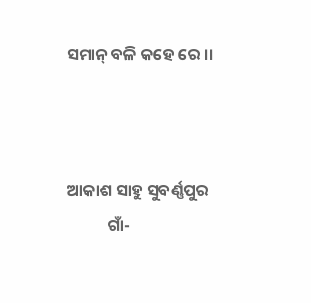ସମାନ୍ ବଳି କହେ ରେ ।।



ଆକାଶ ସାହୁ ସୁବର୍ଣ୍ଣପୁର
           ଗାଁ-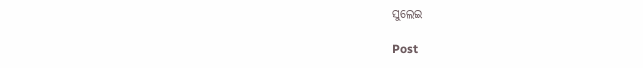ସୁଲେଇ

Post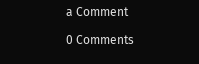a Comment

0 Comments